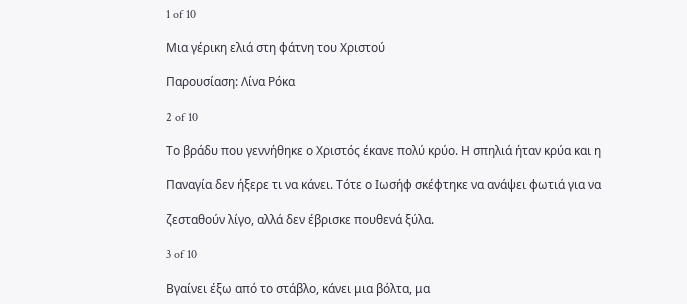1 of 10

Μια γέρικη ελιά στη φάτνη του Χριστού

Παρουσίαση: Λίνα Ρόκα

2 of 10

Το βράδυ που γεννήθηκε ο Χριστός έκανε πολύ κρύο. Η σπηλιά ήταν κρύα και η

Παναγία δεν ήξερε τι να κάνει. Τότε ο Ιωσήφ σκέφτηκε να ανάψει φωτιά για να

ζεσταθούν λίγο, αλλά δεν έβρισκε πουθενά ξύλα.

3 of 10

Βγαίνει έξω από το στάβλο, κάνει μια βόλτα, μα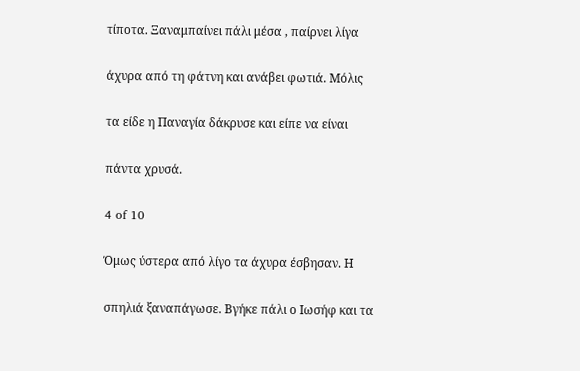τίποτα. Ξαναμπαίνει πάλι μέσα , παίρνει λίγα

άχυρα από τη φάτνη και ανάβει φωτιά. Μόλις

τα είδε η Παναγία δάκρυσε και είπε να είναι

πάντα χρυσά.

4 of 10

Όμως ύστερα από λίγο τα άχυρα έσβησαν. Η

σπηλιά ξαναπάγωσε. Βγήκε πάλι ο Ιωσήφ και τα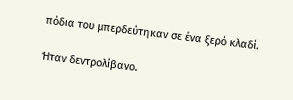πόδια του μπερδεύτηκαν σε ένα ξερό κλαδί.

Ήταν δεντρολίβανο.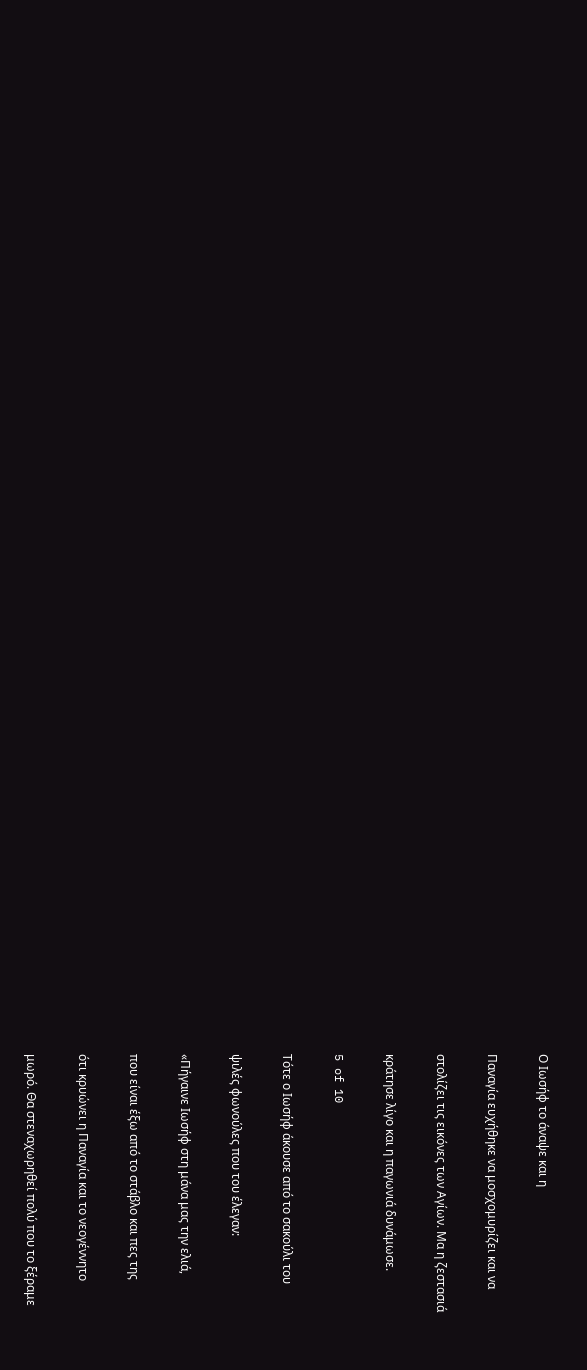Ο Ιωσήφ το άναψε και η

Παναγία ευχήθηκε να μοσχομυρίζει και να

στολίζει τις εικόνες των Αγίων. Μα η ζεστασιά

κράτησε λίγο και η παγωνιά δυνάμωσε.

5 of 10

Τότε ο Ιωσήφ άκουσε από το σακούλι του

ψιλές φωνούλες που του έλεγαν:

«Πήγαινε Ιωσήφ στη μάνα μας την ελιά,

που είναι έξω από το στάβλο και πες της

ότι κρυώνει η Παναγία και το νεογέννητο

μωρό. Θα στεναχωρηθεί πολύ που το ξέραμε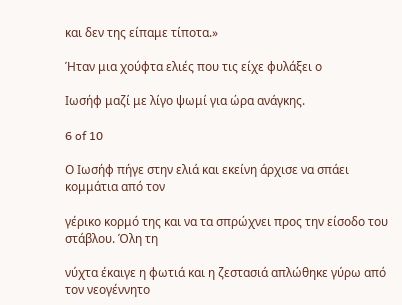και δεν της είπαμε τίποτα.»

Ήταν μια χούφτα ελιές που τις είχε φυλάξει ο

Ιωσήφ μαζί με λίγο ψωμί για ώρα ανάγκης.

6 of 10

Ο Ιωσήφ πήγε στην ελιά και εκείνη άρχισε να σπάει κομμάτια από τον

γέρικο κορμό της και να τα σπρώχνει προς την είσοδο του στάβλου. Όλη τη

νύχτα έκαιγε η φωτιά και η ζεστασιά απλώθηκε γύρω από τον νεογέννητο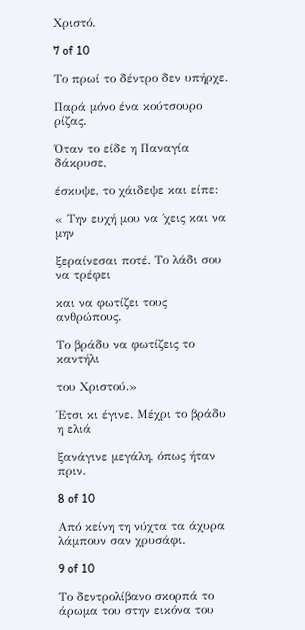Χριστό.

7 of 10

Το πρωί το δέντρο δεν υπήρχε.

Παρά μόνο ένα κούτσουρο ρίζας.

Όταν το είδε η Παναγία δάκρυσε,

έσκυψε, το χάιδεψε και είπε:

« Την ευχή μου να ΄χεις και να μην

ξεραίνεσαι ποτέ. Το λάδι σου να τρέφει

και να φωτίζει τους ανθρώπους.

Το βράδυ να φωτίζεις το καντήλι

του Χριστού.»

Έτσι κι έγινε. Μέχρι το βράδυ η ελιά

ξανάγινε μεγάλη, όπως ήταν πριν.

8 of 10

Από κείνη τη νύχτα τα άχυρα λάμπουν σαν χρυσάφι.

9 of 10

Το δεντρολίβανο σκορπά το άρωμα του στην εικόνα του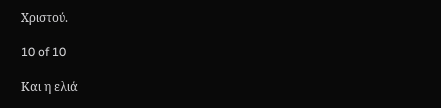Χριστού.

10 of 10

Και η ελιά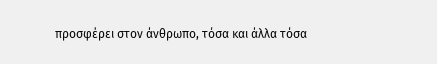προσφέρει στον άνθρωπο, τόσα και άλλα τόσα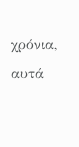χρόνια, αυτά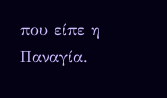που είπε η Παναγία.